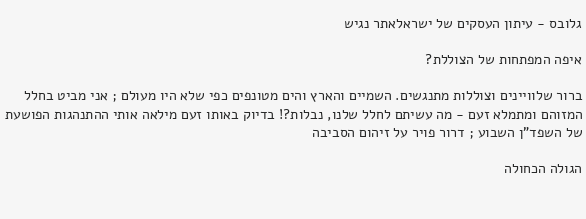גלובס - עיתון העסקים של ישראלאתר נגיש

איפה המפתחות של הצוללת?

ברור שלוויינים וצוללות מתנגשים. השמיים והארץ והים מטונפים כפי שלא היו מעולם ; אני מביט בחלל המזוהם ומתמלא זעם - מה עשיתם לחלל שלנו, נבלות?! בדיוק באותו זעם מילאה אותי ההתנהגות הפושעת של השפד"ן השבוע ; דרור פויר על זיהום הסביבה

הגולה הכחולה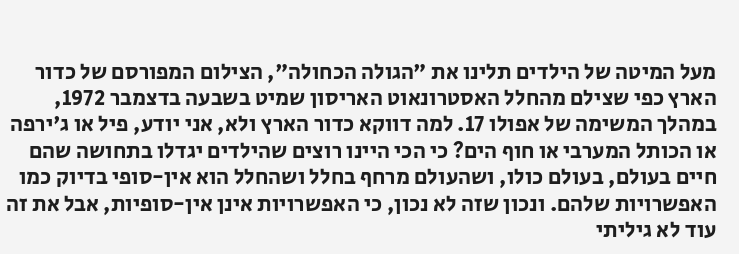מעל המיטה של הילדים תלינו את "הגולה הכחולה", הצילום המפורסם של כדור הארץ כפי שצילם מהחלל האסטרונאוט האריסון שמיט בשבעה בדצמבר 1972, במהלך המשימה של אפולו 17. למה דווקא כדור הארץ ולא, אני יודע, פיל או ג'ירפה או הכותל המערבי או חוף הים? כי הכי היינו רוצים שהילדים יגדלו בתחושה שהם חיים בעולם, בעולם כולו, ושהעולם מרחף בחלל ושהחלל הוא אין-סופי בדיוק כמו האפשרויות שלהם. ונכון שזה לא נכון, כי האפשרויות אינן אין-סופיות, אבל את זה עוד לא גיליתי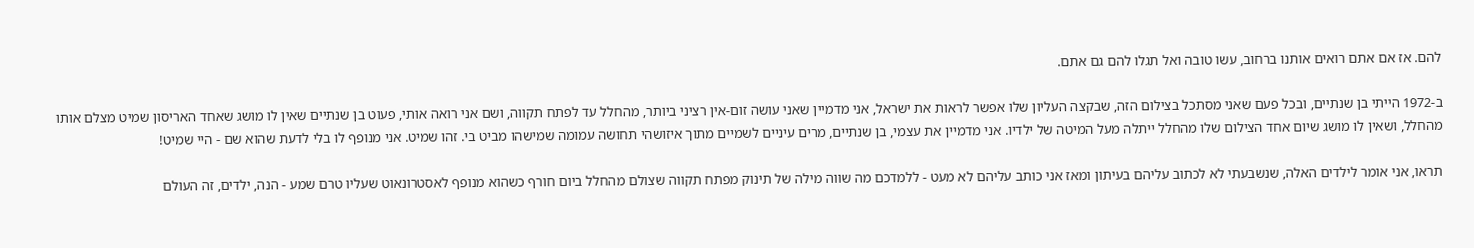להם. אז אם אתם רואים אותנו ברחוב, עשו טובה ואל תגלו להם גם אתם.

ב-1972 הייתי בן שנתיים, ובכל פעם שאני מסתכל בצילום הזה, שבקצה העליון שלו אפשר לראות את ישראל, אני מדמיין שאני עושה זום-אין רציני ביותר, מהחלל עד לפתח תקווה, ושם אני רואה אותי, פעוט בן שנתיים שאין לו מושג שאחד האריסון שמיט מצלם אותו מהחלל, ושאין לו מושג שיום אחד הצילום שלו מהחלל ייתלה מעל המיטה של ילדיו. אני מדמיין את עצמי, בן שנתיים, מרים עיניים לשמיים מתוך איזושהי תחושה עמומה שמישהו מביט בי. זהו שמיט. אני מנופף לו בלי לדעת שהוא שם - היי שמיט!

תראו, אני אומר לילדים האלה, שנשבעתי לא לכתוב עליהם בעיתון ומאז אני כותב עליהם לא מעט - ללמדכם מה שווה מילה של תינוק מפתח תקווה שצולם מהחלל ביום חורף כשהוא מנופף לאסטרונאוט שעליו טרם שמע - הנה, ילדים, זה העולם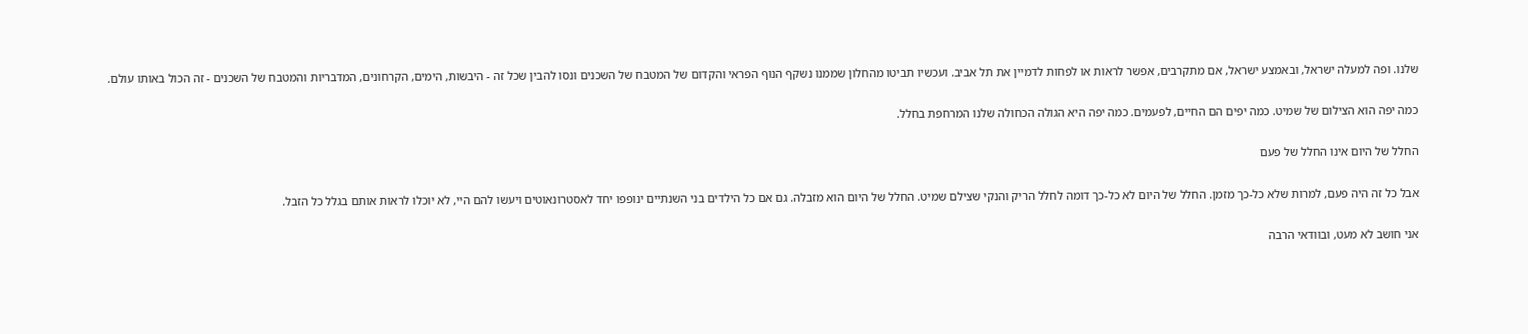שלנו. ופה למעלה ישראל, ובאמצע ישראל, אם מתקרבים, אפשר לראות או לפחות לדמיין את תל אביב. ועכשיו תביטו מהחלון שממנו נשקף הנוף הפראי והקדום של המטבח של השכנים ונסו להבין שכל זה - היבשות, הימים, הקרחונים, המדבריות והמטבח של השכנים - זה הכול באותו עולם.

כמה יפה הוא הצילום של שמיט. כמה יפים הם החיים, לפעמים. כמה יפה היא הגולה הכחולה שלנו המרחפת בחלל.

החלל של היום אינו החלל של פעם

אבל כל זה היה פעם, למרות שלא כל-כך מזמן. החלל של היום לא כל-כך דומה לחלל הריק והנקי שצילם שמיט. החלל של היום הוא מזבלה. גם אם כל הילדים בני השנתיים ינופפו יחד לאסטרונאוטים ויעשו להם היי, לא יוכלו לראות אותם בגלל כל הזבל.

אני חושב לא מעט, ובוודאי הרבה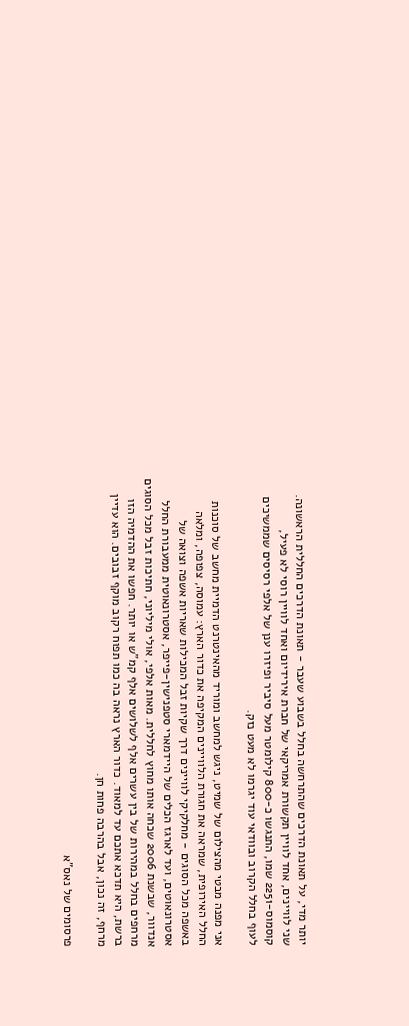יותר מדי, על תאונת הדרכים שהתרחשה בחלל בשבוע שעבר - תאונת הדרכים החללית הראשונה. שני לוויינים, אחד לוויין תקשורת אמריקאי של חברת אירידיום ואחד לוויין רוסי לא פעיל, קוסמוס-2251 שמו, התנגשו כ-800 קילומטר מעל סיביר ופיזרו ענן של אלפי רסיסים שממשיכים לעוף בחלל הקרוב ובוודאי עוד יגרמו לא מעט נזק.

אני מפנה מבטי מהצילום של שמיט, ניגש למחשב ומוריד מהאינטרנט הדמיית מחשב של סוכנות החלל האירופית, שמראה את חגורת הלוויינים המקיפה את כדור הארץ: עמוסה, צפופה, ומלאה באשפה מכל הסוגים - מחלקיקי לוויינים דרך שקיות זבל המכילות שאריות אשפה וצואה של אסטרונאוטים, ועד לארגז הכלים של היידמארי סטפנישין-פייפר, אסטרונאוטית ממעבורת החלל אנדוור, שבשנת 2006 שכחה אותו מחוץ לחללית. מאות אלפי, אולי מיליוני, חתיכות זבל מכל הסוגים מרחפים בחלל במהירות של בין עשרים אלף לשלושים אלף קמ"ש או יותר. חפשו את ההדמיה הזו ברשת, היא תדכא אתכם עד למאוד. כדור הארץ נראה בה כמו תפוח רקוב מוקף זבובים. הוא עדיין מרחף, זה נכון, אבל בהרבה פחות חן.

פרסומים של נאס"א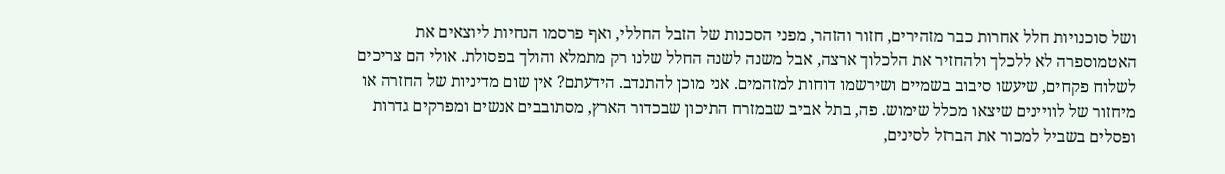ושל סוכנויות חלל אחרות כבר מזהירים, חזור והזהר, מפני הסכנות של הזבל החללי, ואף פרסמו הנחיות ליוצאים את האטמוספרה לא ללכלך ולהחזיר את הלכלוך ארצה, אבל משנה לשנה החלל שלנו רק מתמלא והולך בפסולת. אולי הם צריכים לשלוח פקחים, שיעשו סיבוב בשמיים ושירשמו דוחות למזהמים. אני מוכן להתנדב. הידעתם? אין שום מדיניות של החזרה או מיחזור של לוויינים שיצאו מכלל שימוש. פה, בתל אביב שבמזרח התיכון שבכדור הארץ, מסתובבים אנשים ומפרקים גדרות ופסלים בשביל למכור את הברזל לסינים,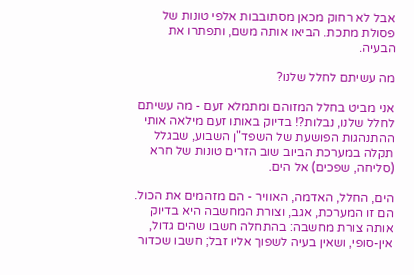אבל לא רחוק מכאן מסתובבות אלפי טונות של פסולת מתכת. הביאו אותה משם, ותפתרו את הבעיה.

מה עשיתם לחלל שלנו?

אני מביט בחלל המזוהם ומתמלא זעם - מה עשיתם לחלל שלנו, נבלות?! בדיוק באותו זעם מילאה אותי ההתנהגות הפושעת של השפד"ן השבוע, שבגלל תקלה במערכת הביוב שוב הזרים טונות של חרא (סליחה, שפכים) אל הים.

הים, החלל, האדמה, האוויר - הם מזהמים את הכול. הם זו המערכת, אגב, וצורת המחשבה היא בדיוק אותה צורת מחשבה: בהתחלה חשבו שהים גדול, אין-סופי, ושאין בעיה לשפוך אליו זבל; חשבו שכדור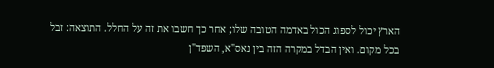הארץ יכול לספוג הכול באדמה הטובה שלו; אחר כך חשבו את זה על החלל. התוצאה: זבל בכל מקום. ואין הבדל במקרה הזה בין נאס"א, השפד"ן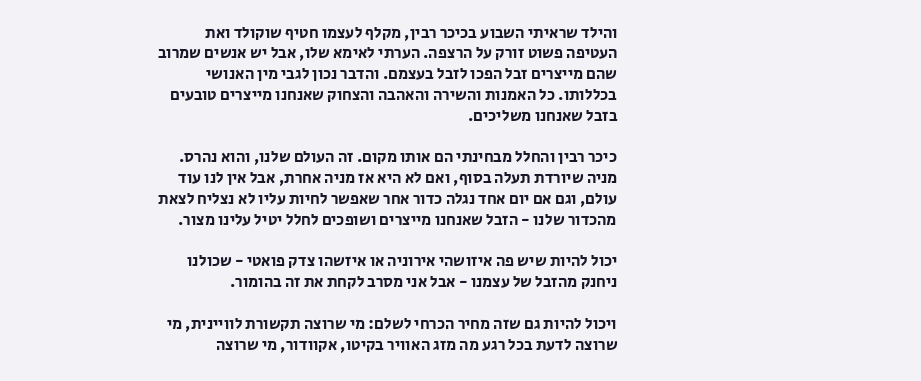והילד שראיתי השבוע בכיכר רבין, מקלף לעצמו חטיף שוקולד ואת העטיפה פשוט זורק על הרצפה. הערתי לאימא שלו, אבל יש אנשים שמרוב שהם מייצרים זבל הפכו לזבל בעצמם. והדבר נכון לגבי מין האנושי בכללותו. כל האמנות והשירה והאהבה והצחוק שאנחנו מייצרים טובעים בזבל שאנחנו משליכים.

כיכר רבין והחלל מבחינתי הם אותו מקום. זה העולם שלנו, והוא נהרס. מניה שיורדת תעלה בסוף, ואם לא היא אז מניה אחרת, אבל אין לנו עוד עולם, וגם אם יום אחד נגלה כדור אחר שאפשר לחיות עליו לא נצליח לצאת מהכדור שלנו - הזבל שאנחנו מייצרים ושופכים לחלל יטיל עלינו מצור.

יכול להיות שיש פה איזושהי אירוניה או איזשהו צדק פואטי - שכולנו ניחנק מהזבל של עצמנו - אבל אני מסרב לקחת את זה בהומור.

ויכול להיות גם שזה מחיר הכרחי לשלם: מי שרוצה תקשורת לוויינית, מי שרוצה לדעת בכל רגע מה מזג האוויר בקיטו, אקוודור, מי שרוצה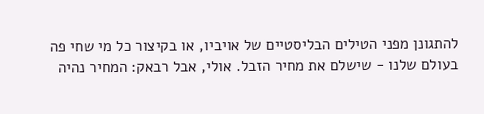להתגונן מפני הטילים הבליסטיים של אויביו, או בקיצור כל מי שחי פה בעולם שלנו - שישלם את מחיר הזבל. אולי, אבל רבאק: המחיר נהיה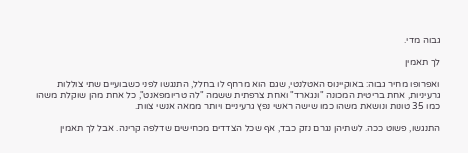גבוה מדי.

לך תאמין

ואפרופו מחיר גבוה: באוקיינוס האטלנטי, שגם הוא מרחף לו בחלל, התנגשו לפני כשבועיים שתי צוללות גרעיניות, אחת בריטית המכונה "ונגארד" ואחת צרפתית ששמה "לה טריומפאנט", כל אחת מהן שוקלת משהו כמו 35 טונות ונושאת משהו כמו שישה ראשי נפץ גרעיניים ויותר ממאה אנשי צוות.

התנגשו, פשוט ככה. לשתיהן נגרם נזק כבד, אף שכל הצדדים מכחישים שדלפה קרינה. אבל לך תאמין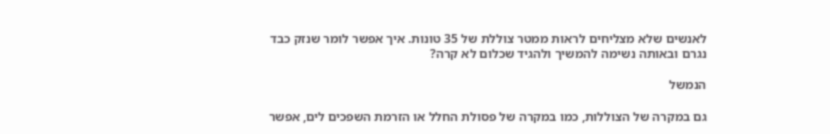לאנשים שלא מצליחים לראות ממטר צוללת של 35 טונות. איך אפשר לומר שנזק כבד נגרם ובאותה נשימה להמשיך ולהגיד שכלום לא קרה?

הנמשל

גם במקרה של הצוללות, כמו במקרה של פסולת החלל או הזרמת השפכים לים, אפשר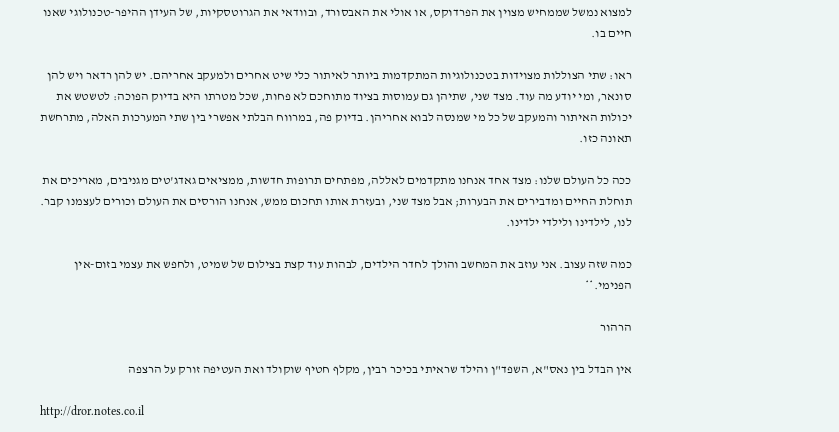למצוא נמשל שממחיש מצוין את הפרדוקס, או אולי את האבסורד, ובוודאי את הגרוטסקיות, של העידן ההיפר-טכנולוגי שאנו חיים בו.

ראו: שתי הצוללות מצוידות בטכנולוגיות המתקדמות ביותר לאיתור כלי שיט אחרים ולמעקב אחריהם. יש להן רדאר ויש להן סונאר, ומי יודע מה עוד. מצד שני, שתיהן גם עמוסות בציוד מתוחכם לא פחות, שכל מטרתו היא בדיוק הפוכה: לטשטש את יכולות האיתור והמעקב של כל מי שמנסה לבוא אחריהן. בדיוק פה, במרווח הבלתי אפשרי בין שתי המערכות האלה, מתרחשת תאונה כזו.

ככה כל העולם שלנו: מצד אחד אנחנו מתקדמים לאללה, מפתחים תרופות חדשות, ממציאים גאדג'טים מגניבים, מאריכים את תוחלת החיים ומדבירים את הבערות; אבל מצד שני, ובעזרת אותו תחכום ממש, אנחנו הורסים את העולם וכורים לעצמנו קבר. לנו, לילדינו ולילדי ילדינו.

כמה שזה עצוב. אני עוזב את המחשב והולך לחדר הילדים, לבהות עוד קצת בצילום של שמיט, ולחפש את עצמי בזום-אין הפנימי.**

הרהור

אין הבדל בין נאס"א, השפד"ן והילד שראיתי בכיכר רבין, מקלף חטיף שוקולד ואת העטיפה זורק על הרצפה

http://dror.notes.co.il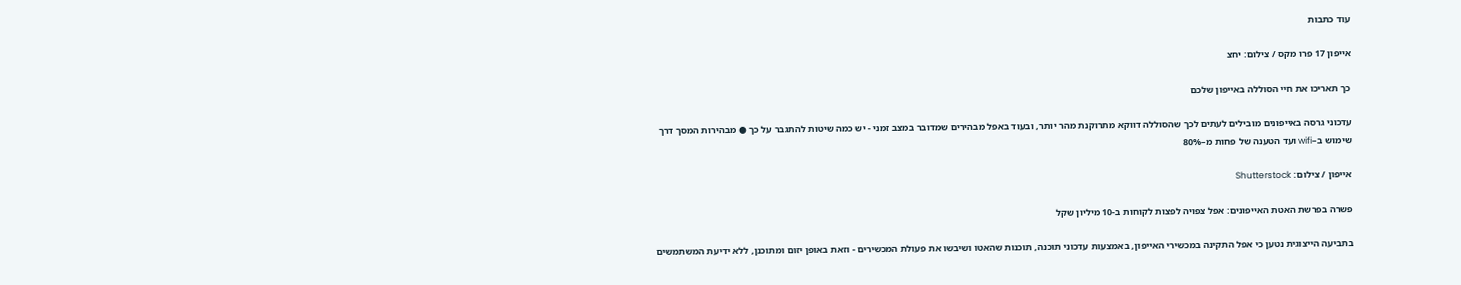עוד כתבות

אייפון 17 פרו מקס / צילום: יחצ

כך תאריכו את חיי הסוללה באייפון שלכם

עדכוני גרסה באייפונים מובילים לעתים לכך שהסוללה דווקא מתרוקנת מהר יותר, ובעוד באפל מבהירים שמדובר במצב זמני - יש כמה שיטות להתגבר על כך ● מבהירות המסך דרך שימוש ב–wifi ועד הטענה של פחות מ–80%

אייפון / צילום: Shutterstock

פשרה בפרשת האטת האייפונים: אפל צפויה לפצות לקוחות ב-10 מיליון שקל

בתביעה הייצוגית נטען כי אפל התקינה במכשירי האייפון, באמצעות עדכוני תוכנה, תוכנות שהאטו ושיבשו את פעולת המכשירים - וזאת באופן יזום ומתוכנן, ללא ידיעת המשתמשים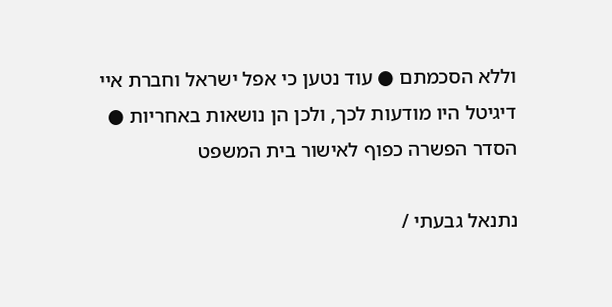וללא הסכמתם ● עוד נטען כי אפל ישראל וחברת איי דיגיטל היו מודעות לכך, ולכן הן נושאות באחריות ● הסדר הפשרה כפוף לאישור בית המשפט

נתנאל גבעתי /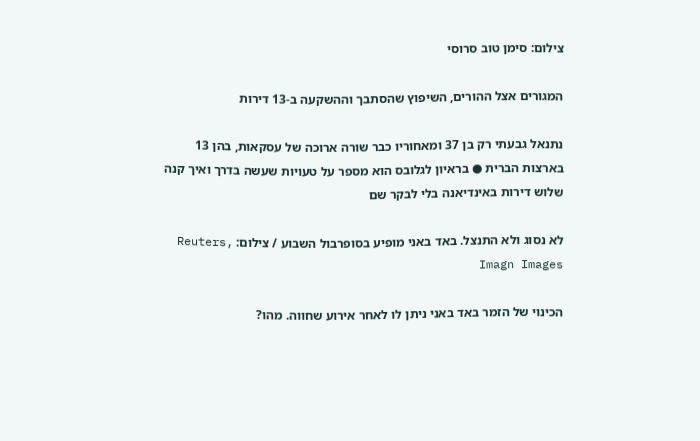צילום: סימן טוב סרוסי

המגורים אצל ההורים, השיפוץ שהסתבך וההשקעה ב-13 דירות

נתנאל גבעתי רק בן 37 ומאחוריו כבר שורה ארוכה של עסקאות, בהן 13 בארצות הברית ● בראיון לגלובס הוא מספר על טעויות שעשה בדרך ואיך קנה שלוש דירות באינדיאנה בלי לבקר שם

לא נסוג ולא התנצל. באד באני מופיע בסופרבול השבוע / צילום: Reuters, Imagn Images

הכינוי של הזמר באד באני ניתן לו לאחר אירוע שחווה. מהו?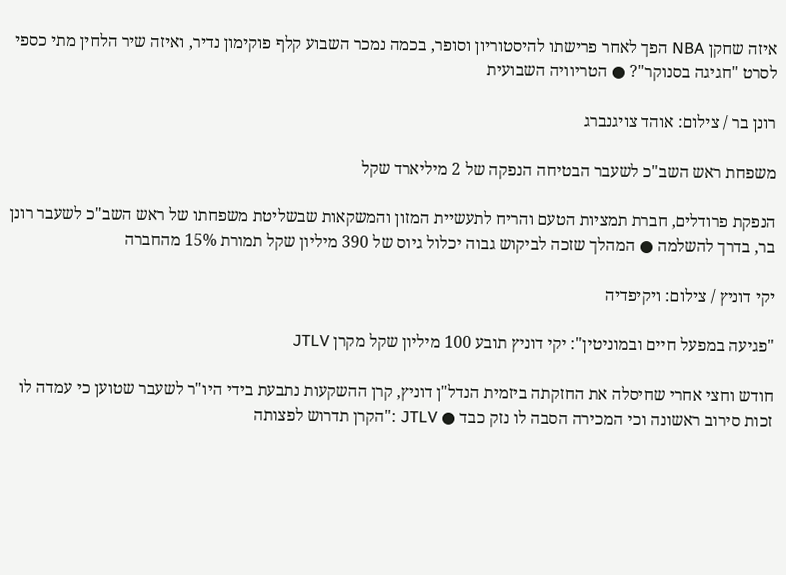איזה שחקן NBA הפך לאחר פרישתו להיסטוריון וסופר, בכמה נמכר השבוע קלף פוקימון נדיר, ואיזה שיר הלחין מתי כספי לסרט "חגיגה בסנוקר"? ● הטריוויה השבועית

רונן בר / צילום: אוהד צויגנברג

משפחת ראש השב"כ לשעבר הבטיחה הנפקה של 2 מיליארד שקל

הנפקת פרודלים, חברת תמציות הטעם והריח לתעשיית המזון והמשקאות שבשליטת משפחתו של ראש השב"כ לשעבר רונן בר, בדרך להשלמה ● המהלך שזכה לביקוש גבוה יכלול גיוס של 390 מיליון שקל תמורת 15% מהחברה

יקי דוניץ / צילום: ויקיפדיה

"פגיעה במפעל חיים ובמוניטין": יקי דוניץ תובע 100 מיליון שקל מקרן JTLV

חודש וחצי אחרי שחיסלה את החזקתה ביזמית הנדל"ן דוניץ, קרן ההשקעות נתבעת בידי היו"ר לשעבר שטוען כי עמדה לו זכות סירוב ראשונה וכי המכירה הסבה לו נזק כבד ● JTLV :"הקרן תדרוש לפצותה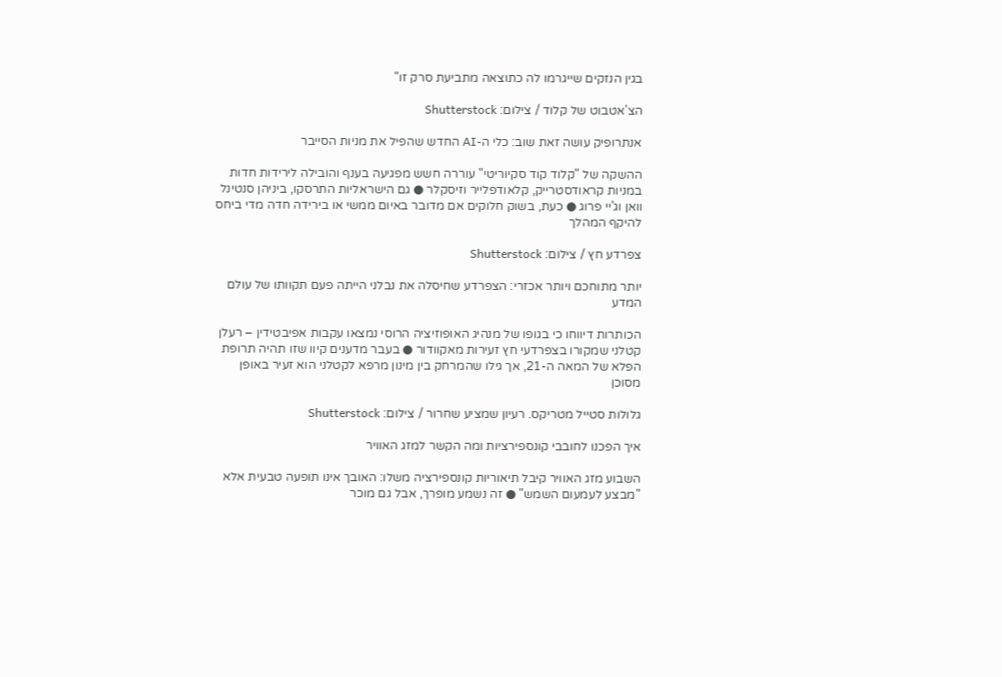בגין הנזקים שייגרמו לה כתוצאה מתביעת סרק זו"

הצ'אטבוט של קלוד / צילום: Shutterstock

אנתרופיק עושה זאת שוב: כלי ה-AI החדש שהפיל את מניות הסייבר

ההשקה של "קלוד קוד סקיוריטי" עוררה חשש מפגיעה בענף והובילה לירידות חדות במניות קראודסטרייק, קלאודפלייר וזיסקלר ● גם הישראליות התרסקו, ביניהן סנטינל וואן וג'יי פרוג ● כעת, בשוק חלוקים אם מדובר באיום ממשי או בירידה חדה מדי ביחס להיקף המהלך

צפרדע חץ / צילום: Shutterstock

יותר מתוחכם ויותר אכזרי: הצפרדע שחיסלה את נבלני הייתה פעם תקוותו של עולם המדע

הכותרות דיווחו כי בגופו של מנהיג האופוזיציה הרוסי נמצאו עקבות אפיבטידין – רעלן קטלני שמקורו בצפרדעי חץ זעירות מאקוודור ● בעבר מדענים קיוו שזו תהיה תרופת הפלא של המאה ה-21, אך גילו שהמרחק בין מינון מרפא לקטלני הוא זעיר באופן מסוכן

גלולות סטייל מטריקס. רעיון שמציע שחרור / צילום: Shutterstock

איך הפכנו לחובבי קונספירציות ומה הקשר למזג האוויר

השבוע מזג האוויר קיבל תיאוריות קונספירציה משלו: האובך אינו תופעה טבעית אלא "מבצע לעמעום השמש" ● זה נשמע מופרך, אבל גם מוכר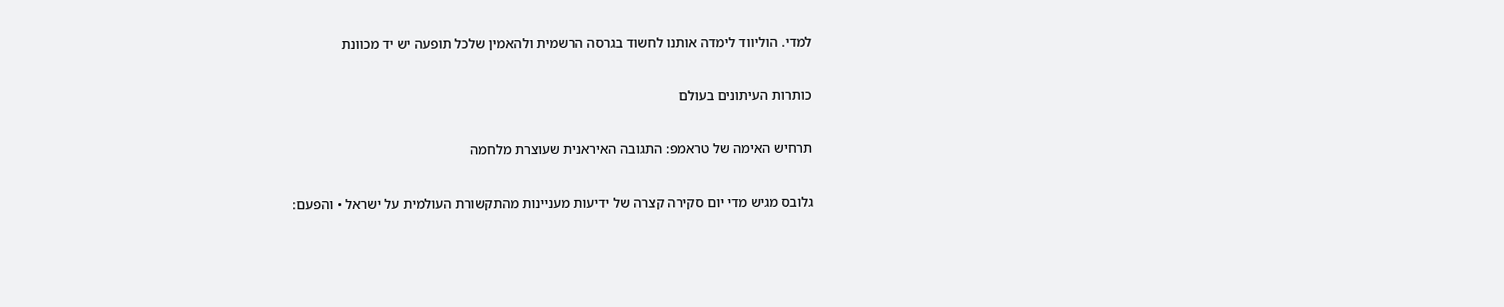למדי. הוליווד לימדה אותנו לחשוד בגרסה הרשמית ולהאמין שלכל תופעה יש יד מכוונת

כותרות העיתונים בעולם

תרחיש האימה של טראמפ: התגובה האיראנית שעוצרת מלחמה

גלובס מגיש מדי יום סקירה קצרה של ידיעות מעניינות מהתקשורת העולמית על ישראל • והפעם: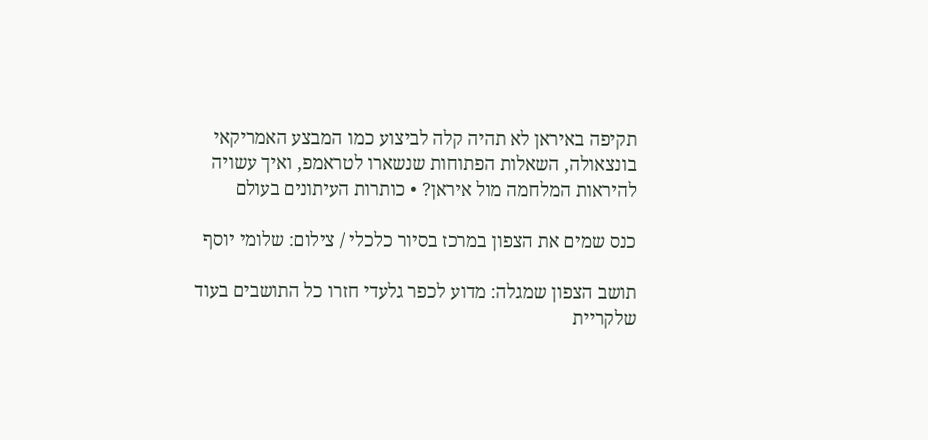תקיפה באיראן לא תהיה קלה לביצוע כמו המבצע האמריקאי בונצאולה, השאלות הפתוחות שנשארו לטראמפ, ואיך עשויה להיראות המלחמה מול איראן? • כותרות העיתונים בעולם

כנס שמים את הצפון במרכז בסיור כלכלי / צילום: שלומי יוסף

תושב הצפון שמגלה: מדוע לכפר גלעדי חזרו כל התושבים בעוד שלקריית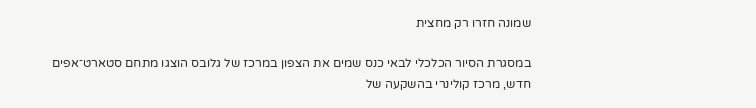שמונה חזרו רק מחצית

במסגרת הסיור הכלכלי לבאי כנס שמים את הצפון במרכז של גלובס הוצגו מתחם סטארט־אפים חדש, מרכז קולינרי בהשקעה של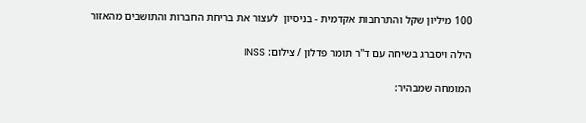100 מיליון שקל והתרחבות אקדמית - בניסיון  לעצור את בריחת החברות והתושבים מהאזור

הילה ויסברג בשיחה עם ד''ר תומר פדלון / צילום: INSS

המומחה שמבהיר: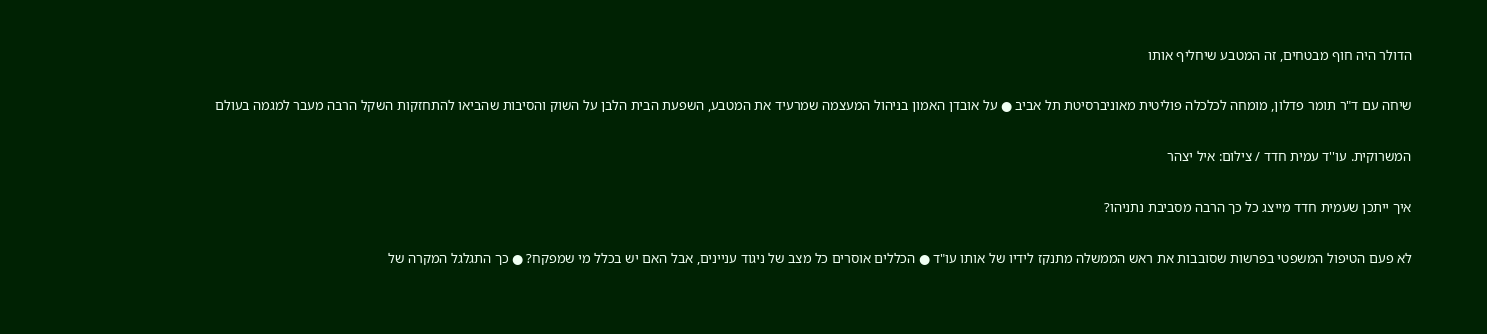הדולר היה חוף מבטחים, זה המטבע שיחליף אותו

שיחה עם ד"ר תומר פדלון, מומחה לכלכלה פוליטית מאוניברסיטת תל אביב ● על אובדן האמון בניהול המעצמה שמרעיד את המטבע, השפעת הבית הלבן על השוק והסיבות שהביאו להתחזקות השקל הרבה מעבר למגמה בעולם

המשרוקית. עו''ד עמית חדד / צילום: איל יצהר

איך ייתכן שעמית חדד מייצג כל כך הרבה מסביבת נתניהו?

לא פעם הטיפול המשפטי בפרשות שסובבות את ראש הממשלה מתנקז לידיו של אותו עו"ד ● הכללים אוסרים כל מצב של ניגוד עניינים, אבל האם יש בכלל מי שמפקח? ● כך התגלגל המקרה של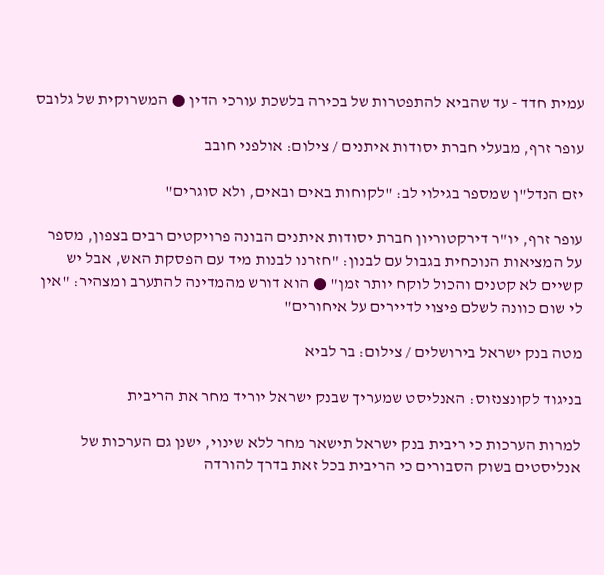עמית חדד - עד שהביא להתפטרות של בכירה בלשכת עורכי הדין ● המשרוקית של גלובס

עופר זרף, מבעלי חברת יסודות איתנים / צילום: אולפני חובב

יזם הנדל"ן שמספר בגילוי לב: "לקוחות באים ובאים, ולא סוגרים"

עופר זרף, יו"ר דירקטוריון חברת יסודות איתנים הבונה פרויקטים רבים בצפון, מספר על המציאות הנוכחית בגבול עם לבנון: "חזרנו לבנות מיד עם הפסקת האש, אבל יש קשיים לא קטנים והכול לוקח יותר זמן" ● הוא דורש מהמדינה להתערב ומצהיר: "אין לי שום כוונה לשלם פיצוי לדיירים על איחורים"

מטה בנק ישראל בירושלים / צילום: בר לביא

בניגוד לקונצנזוס: האנליסט שמעריך שבנק ישראל יוריד מחר את הריבית

למרות הערכות כי ריבית בנק ישראל תישאר מחר ללא שינוי, ישנן גם הערכות של אנליסטים בשוק הסבורים כי הריבית בכל זאת בדרך להורדה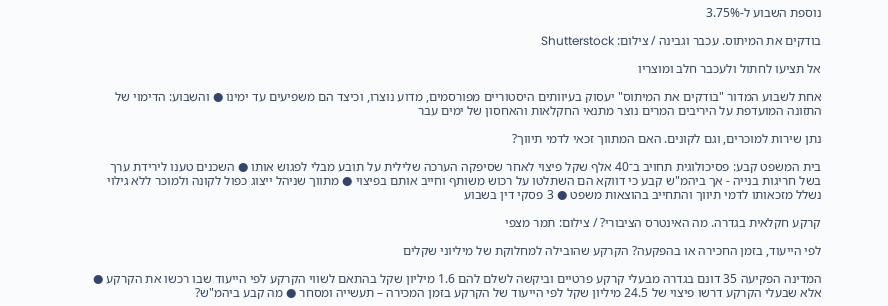נוספת השבוע ל-3.75%

בודקים את המיתוס. עכבר וגבינה / צילום: Shutterstock

אל תציעו לחתול ולעכבר חלב ומוצריו

אחת לשבוע המדור "בודקים את המיתוס" יעסוק בעיוותים היסטוריים מפורסמים, מדוע נוצרו, וכיצד הם משפיעים עד ימינו ● והשבוע: הדימוי של התזונה המועדפת על היריבים המרים נוצר מתנאי החקלאות והאחסון של ימים עבר

נתן שירות למוכרים, וגם לקונים. האם המתווך זכאי לדמי תיווך?

בית המשפט קבע: פסיכולוגית תחויב ב־40 אלף שקל פיצוי לאחר שסיפקה הערכה שלילית על תובע מבלי לפגוש אותו ● השכנים טענו לירידת ערך בשל חריגות בנייה - אך ביהמ"ש קבע כי דווקא הם השתלטו על רכוש משותף וחייב אותם בפיצוי ● מתווך שניהל ייצוג כפול לקונה ולמוכר ללא גילוי נשלל מזכאותו לדמי תיווך והתחייב בהוצאות משפט ● 3 פסקי דין בשבוע

קרקע חקלאית בגדרה. מה האינטרס הציבורי? / צילום: תמר מצפי

לפי הייעוד, בזמן החכירה או בהפקעה? הקרקע שהובילה למחלוקת של מיליוני שקלים

המדינה הפקיעה 35 דונם בגדרה מבעלי קרקע פרטיים וביקשה לשלם להם 1.6 מיליון שקל בהתאם לשווי הקרקע לפי הייעוד שבו רכשו את הקרקע ● אלא שבעלי הקרקע דרשו פיצוי של 24.5 מיליון שקל לפי הייעוד של הקרקע בזמן המכירה – תעשייה ומסחר ● מה קבע ביהמ"ש?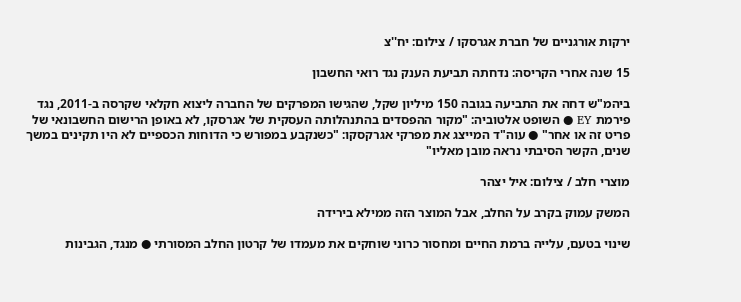ירקות אורגניים של חברת אגרסקו / צילום: יח''צ

15 שנה אחרי הקריסה: נדחתה תביעת הענק נגד רואי החשבון

ביהמ"ש דחה את התביעה בגובה 150 מיליון שקל, שהגישו המפרקים של החברה ליצוא חקלאי שקרסה ב-2011, נגד פירמת EY ● השופט אלטוביה: "מקור ההפסדים בהתנהלותה העסקית של אגרסקו, לא באופן הרישום החשבונאי של פריט זה או אחר" ● עוה"ד המייצג את מפרקי אגרקסקו: "כשנקבע במפורש כי הדוחות הכספיים לא היו תקינים במשך שנים, הקשר הסיבתי נראה מובן מאליו"

מוצרי חלב / צילום: איל יצהר

המשק עמוק בקרב על החלב, אבל המוצר הזה ממילא בירידה

שינוי בטעם, עלייה ברמת החיים ומחסור כרוני שוחקים את מעמדו של קרטון החלב המסורתי ● מנגד, הגבינות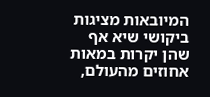המיובאות מציגות ביקושי שיא אף שהן יקרות במאות אחוזים מהעולם,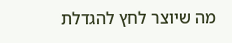מה שיוצר לחץ להגדלת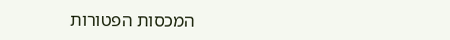המכסות הפטורות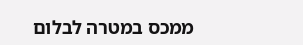ממכס במטרה לבלום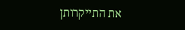את התייקרותן